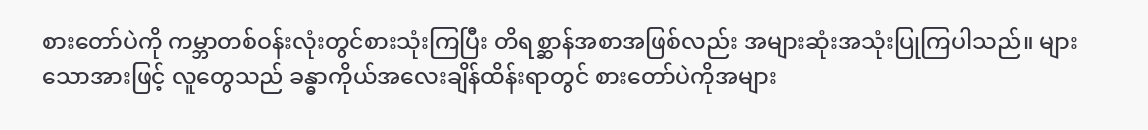စားတော်ပဲကို ကမ္ဘာတစ်ဝန်းလုံးတွင်စားသုံးကြပြီး တိရစ္ဆာန်အစာအဖြစ်လည်း အများဆုံးအသုံးပြုကြပါသည်။ များသောအားဖြင့် လူတွေသည် ခန္ဓာကိုယ်အလေးချိန်ထိန်းရာတွင် စားတော်ပဲကိုအများ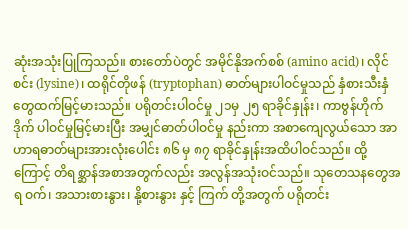ဆုံးအသုံးပြုကြသည်။ စားတော်ပဲတွင် အမိုင်နိုအက်စစ် (amino acid)၊ လိုင်စင်း (lysine)၊ ထရိုင်တိုဖန် (tryptophan) ဓာတ်များပါဝင်မှုသည် နှံစားသီးနှံတွေထက်မြင့်မားသည်။ ပရိုတင်းပါဝင်မှု ၂၁မှ ၂၅ ရာခိုင်နှုန်း၊ ကာဗွန်ဟိုက်ဒိုက် ပါဝင်မှုမြင့်မားပြီး အမျှင်ဓာတ်ပါဝင်မှု နည်းကာ အစာကျေလွယ်သော အာဟာရဓာတ်များအားလုံးပေါင်း ၈၆ မှ ၈၇ ရာခိုင်နှုန်းအထိပါဝင်သည်။ ထို့ကြောင့် တိရစ္ဆာန်အစာအတွက်လည်း အလွန်အသုံးဝင်သည်။ သုတေသနတွေအရ ဝက်၊ အသားစားနွား၊ နို့စားနွား နှင့် ကြက် တို့အတွက် ပရိုတင်း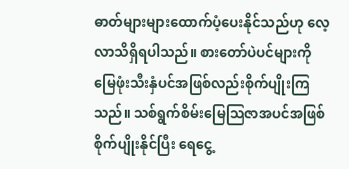ဓာတ်များများထောက်ပံ့ပေးနိုင်သည်ဟု လေ့လာသိရှိရပါသည်။ စားတော်ပဲပင်များကို မြေဖုံးသီးနှံပင်အဖြစ်လည်းစိုက်ပျိုးကြသည်။ သစ်ရွက်စိမ်းမြေသြဇာအပင်အဖြစ်စိုက်ပျိုးနိုင်ပြီး ရေငွေ့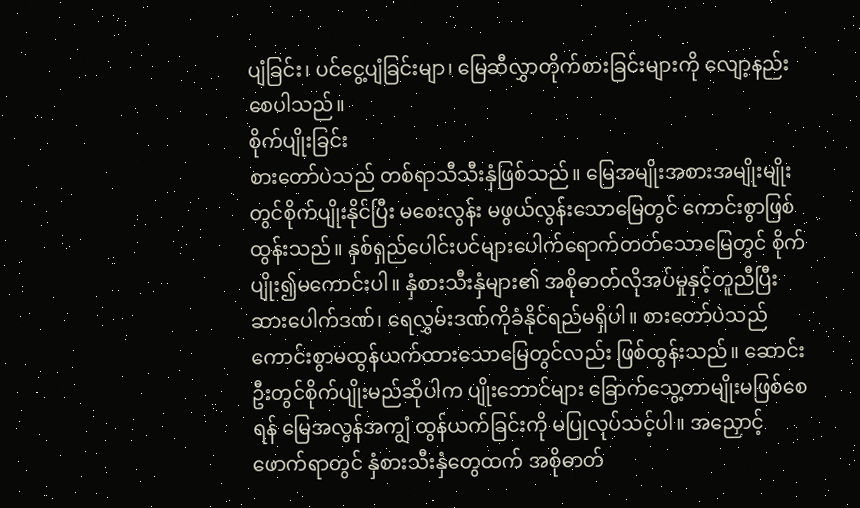ပျံခြင်း၊ ပင်ငွေ့ပျံခြင်းမျာ၊ မြေဆီလွှာတိုက်စားခြင်းများကို လျော့နည်းစေပါသည်။
စိုက်ပျိုးခြင်း
စားတော်ပဲသည် တစ်ရာသီသီးနှံဖြစ်သည်။ မြေအမျိုးအစားအမျိုးမျိုးတွင်စိုက်ပျိုးနိုင်ပြီး မစေးလွန်း မဖွယ်လွန်းသောမြေတွင် ကောင်းစွာဖြစ်ထွန်းသည်။ နှစ်ရှည်ပေါင်းပင်များပေါက်ရောက်တတ်သောမြေတွင် စိုက်ပျိုး၍မကောင်းပါ။ နှံစားသီးနှံများ၏ အစိုဓာတ်လိုအပ်မှုနှင့်တူညီပြီး ဆားပေါက်ဒဏ်၊ ရေလွှမ်းဒဏ်ကိုခံနိုင်ရည်မရှိပါ။ စားတော်ပဲသည် ကောင်းစွာမထွန်ယက်ထားသောမြေတွင်လည်း ဖြစ်ထွန်းသည်။ ဆောင်းဦးတွင်စိုက်ပျိုးမည်ဆိုပါက ပျိုးဘောင်များ ခြောက်သွေ့တာမျိုးမဖြစ်စေရန် မြေအလွန်အကျွံ ထွန်ယက်ခြင်းကို မပြုလုပ်သင့်ပါ။ အညှောင့်ဖောက်ရာတွင် နှံစားသီးနှံတွေထက် အစိုဓာတ်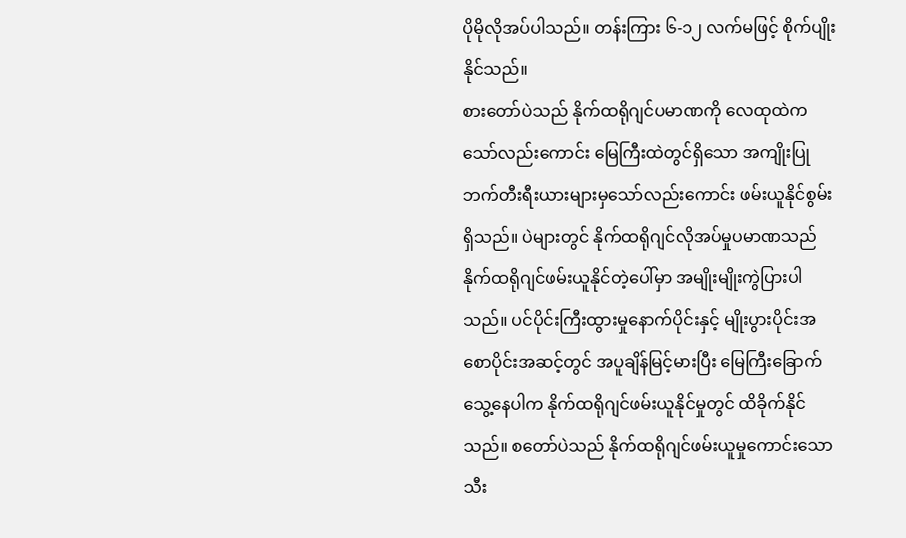ပိုမိုလိုအပ်ပါသည်။ တန်းကြား ၆-၁၂ လက်မဖြင့် စိုက်ပျိုးနိုင်သည်။
စားတော်ပဲသည် နိုက်ထရိုဂျင်ပမာဏကို လေထုထဲကသော်လည်းကောင်း မြေကြီးထဲတွင်ရှိသော အကျိုးပြုဘက်တီးရီးယားများမှသော်လည်းကောင်း ဖမ်းယူနိုင်စွမ်းရှိသည်။ ပဲများတွင် နိုက်ထရိုဂျင်လိုအပ်မှုပမာဏသည် နိုက်ထရိုဂျင်ဖမ်းယူနိုင်တဲ့ပေါ်မှာ အမျိုးမျိုးကွဲပြားပါသည်။ ပင်ပိုင်းကြီးထွားမှုနောက်ပိုင်းနှင့် မျိုးပွားပိုင်းအစောပိုင်းအဆင့်တွင် အပူချိန်မြင့်မားပြီး မြေကြီးခြောက်သွေ့နေပါက နိုက်ထရိုဂျင်ဖမ်းယူနိုင်မှုတွင် ထိခိုက်နိုင်သည်။ စတော်ပဲသည် နိုက်ထရိုဂျင်ဖမ်းယူမှုကောင်းသောသီး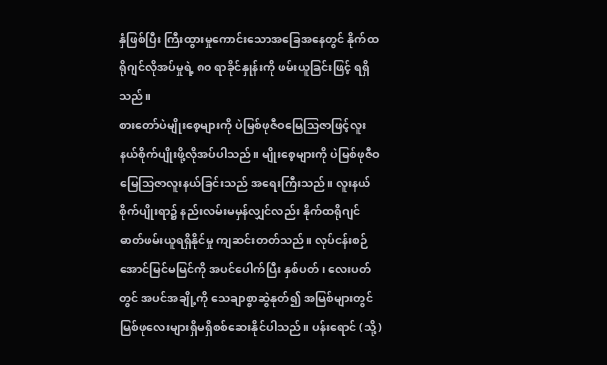နှံဖြစ်ပြီး ကြီးထွားမှုကောင်းသောအခြေအနေတွင် နိုက်ထရိုဂျင်လိုအပ်မှုရဲ့ ၈၀ ရာခိုင်နှုန်းကို ဖမ်းယူခြင်းဖြင့် ရရှိသည်။
စားတော်ပဲမျိုးစေ့များကို ပဲမြစ်ဖုဇီဝမြေသြဇာဖြင့်လူးနယ်စိုက်ပျိုးဖို့လိုအပ်ပါသည်။ မျိုးစေ့များကို ပဲမြစ်ဖုဇီဝမြေသြဇာလူးနယ်ခြင်းသည် အရေးကြီးသည်။ လူးနယ်စိုက်ပျိုးရာ၌ နည်းလမ်းမမှန်လျှင်လည်း နိုက်ထရိုဂျင်ဓာတ်ဖမ်းယူရရှိနိုင်မှု ကျဆင်းတတ်သည်။ လုပ်ငန်းစဉ်အောင်မြင်မမြင်ကို အပင်ပေါက်ပြီး နှစ်ပတ်၊ လေးပတ်တွင် အပင်အချို့ကို သေချာစွာဆွဲနုတ်၍ အမြစ်များတွင် မြစ်ဖုလေးများရှိမရှိစစ်ဆေးနိုင်ပါသည်။ ပန်းရောင် (သို့)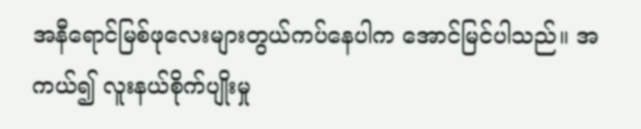အနီရောင်မြစ်ဖုလေးများတွယ်ကပ်နေပါက အောင်မြင်ပါသည်။ အကယ်၍ လူးနယ်စိုက်ပျိုးမှု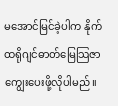မအောင်မြင်ခဲ့ပါက နိုက်ထရိုဂျင်ဓာတ်မြေသြဇာကျွေးပေးဖို့လိုပါမည်။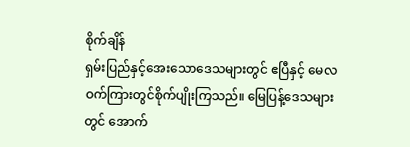စိုက်ချိန်
ရှမ်းပြည်နှင့်အေးသောဒေသများတွင် ဧပြီနှင့် မေလဝက်ကြားတွင်စိုက်ပျိုးကြသည်။ မြေပြန့်ဒေသများတွင် အောက်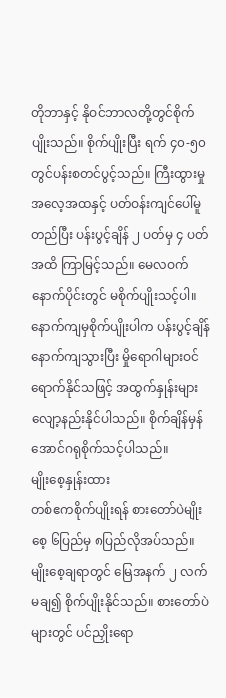တိုဘာနှင့် နိုဝင်ဘာလတို့တွင်စိုက်ပျိုးသည်။ စိုက်ပျိုးပြီး ရက် ၄၀-၅၀ တွင်ပန်းစတင်ပွင့်သည်။ ကြီးထွားမှုအလေ့အထနှင့် ပတ်ဝန်းကျင်ပေါ်မူတည်ပြီး ပန်းပွင့်ချိန် ၂ ပတ်မှ ၄ ပတ်အထိ ကြာမြင့်သည်။ မေလဝက်နောက်ပိုင်းတွင် မစိုက်ပျိုးသင့်ပါ။ နောက်ကျမှစိုက်ပျိုးပါက ပန်းပွင့်ချိန်နောက်ကျသွားပြီး မှိုရောဂါများဝင်ရောက်နိုင်သဖြင့် အထွက်နှုန်းများလျော့နည်းနိုင်ပါသည်။ စိုက်ချိန်မှန်အောင်ဂရုစိုက်သင့်ပါသည်။
မျိုးစေ့နှုန်းထား
တစ်ဧကစိုက်ပျိုးရန် စားတော်ပဲမျိုးစေ့ ၆ပြည်မှ ၈ပြည်လိုအပ်သည်။ မျိုးစေ့ချရာတွင် မြေအနက် ၂ လက်မချ၍ စိုက်ပျိုးနိုင်သည်။ စားတော်ပဲများတွင် ပင်ညှိုးရော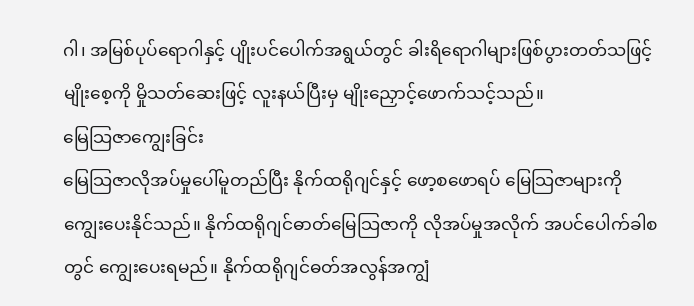ဂါ၊ အမြစ်ပုပ်ရောဂါနှင့် ပျိုးပင်ပေါက်အရွယ်တွင် ခါးရိရောဂါများဖြစ်ပွားတတ်သဖြင့် မျိုးစေ့ကို မှိုသတ်ဆေးဖြင့် လူးနယ်ပြီးမှ မျိုးညှောင့်ဖောက်သင့်သည်။
မြေသြဇာကျွေးခြင်း
မြေသြဇာလိုအပ်မှုပေါ်မူတည်ပြီး နိုက်ထရိုဂျင်နှင့် ဖော့စဖောရပ် မြေသြဇာများကိုကျွေးပေးနိုင်သည်။ နိုက်ထရိုဂျင်ဓာတ်မြေသြဇာကို လိုအပ်မှုအလိုက် အပင်ပေါက်ခါစတွင် ကျွေးပေးရမည်။ နိုက်ထရိုဂျင်ဓတ်အလွန်အကျွံ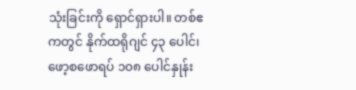သုံးခြင်းကို ရှောင်ရှားပါ။ တစ်ဧကတွင် နိုက်ထရိုဂျင် ၄၃ ပေါင်၊ ဖော့စဖောရပ် ၁၀၈ ပေါင်နှုန်း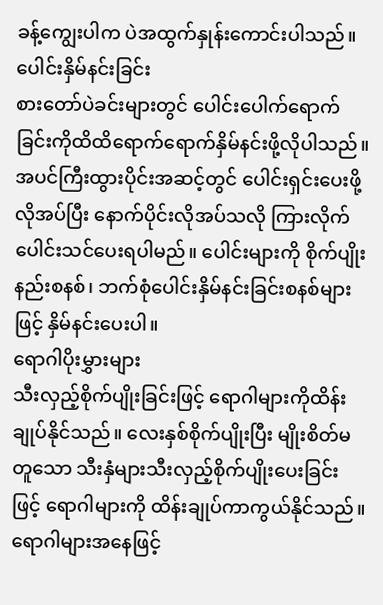ခန့်ကျွေးပါက ပဲအထွက်နှုန်းကောင်းပါသည်။
ပေါင်းနှိမ်နင်းခြင်း
စားတော်ပဲခင်းများတွင် ပေါင်းပေါက်ရောက်ခြင်းကိုထိထိရောက်ရောက်နှိမ်နင်းဖို့လိုပါသည်။ အပင်ကြီးထွားပိုင်းအဆင့်တွင် ပေါင်းရှင်းပေးဖို့လိုအပ်ပြီး နောက်ပိုင်းလိုအပ်သလို ကြားလိုက် ပေါင်းသင်ပေးရပါမည်။ ပေါင်းများကို စိုက်ပျိုးနည်းစနစ်၊ ဘက်စုံပေါင်းနှိမ်နင်းခြင်းစနစ်များဖြင့် နှိမ်နင်းပေးပါ။
ရောဂါပိုးမွှားများ
သီးလှည့်စိုက်ပျိုးခြင်းဖြင့် ရောဂါများကိုထိန်းချုပ်နိုင်သည်။ လေးနှစ်စိုက်ပျိုးပြီး မျိုးစိတ်မတူသော သီးနှံများသီးလှည့်စိုက်ပျိုးပေးခြင်းဖြင့် ရောဂါများကို ထိန်းချုပ်ကာကွယ်နိုင်သည်။
ရောဂါများအနေဖြင့်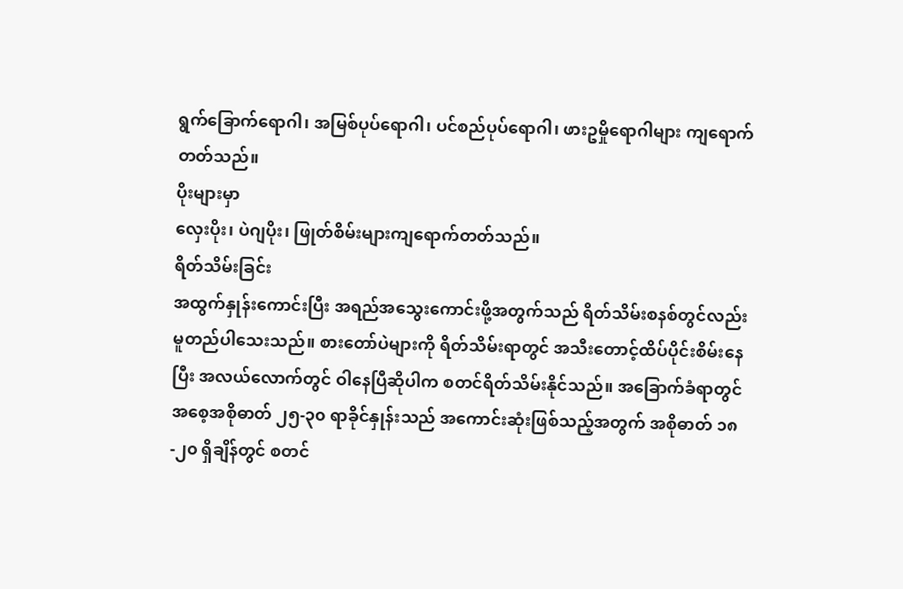ရွက်ခြောက်ရောဂါ၊ အမြစ်ပုပ်ရောဂါ၊ ပင်စည်ပုပ်ရောဂါ၊ ဖားဥမှိုရောဂါများ ကျရောက်တတ်သည်။
ပိုးများမှာ
လှေးပိုး၊ ပဲဂျပိုး၊ ဖြုတ်စိမ်းများကျရောက်တတ်သည်။
ရိတ်သိမ်းခြင်း
အထွက်နှုန်းကောင်းပြီး အရည်အသွေးကောင်းဖို့အတွက်သည် ရိတ်သိမ်းစနစ်တွင်လည်း မူတည်ပါသေးသည်။ စားတော်ပဲများကို ရိတ်သိမ်းရာတွင် အသီးတောင့်ထိပ်ပိုင်းစိမ်းနေပြီး အလယ်လောက်တွင် ဝါနေပြီဆိုပါက စတင်ရိတ်သိမ်းနိုင်သည်။ အခြောက်ခံရာတွင် အစေ့အစိုဓာတ် ၂၅-၃၀ ရာခိုင်နှုန်းသည် အကောင်းဆုံးဖြစ်သည့်အတွက် အစိုဓာတ် ၁၈-၂၀ ရှိချိန်တွင် စတင်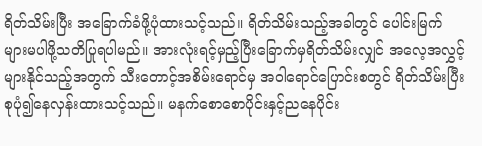ရိတ်သိမ်းပြီး အခြောက်ခံဖို့ပုံထားသင့်သည်။ ရိတ်သိမ်းသည့်အခါတွင် ပေါင်းမြက်များမပါဖို့သတိပြုရပါမည်။ အားလုံးရင့်မှည့်ပြီးခြောက်မှရိတ်သိမ်းလျှင် အလေ့အလွှင့်များနိုင်သည့်အတွက် သီးတောင့်အစိမ်းရောင်မှ အဝါရောင်ပြောင်းစတွင် ရိတ်သိမ်းပြီး စုပုံ၍နေလှန်းထားသင့်သည်။ မနက်စောစောပိုင်းနှင့်ညနေပိုင်း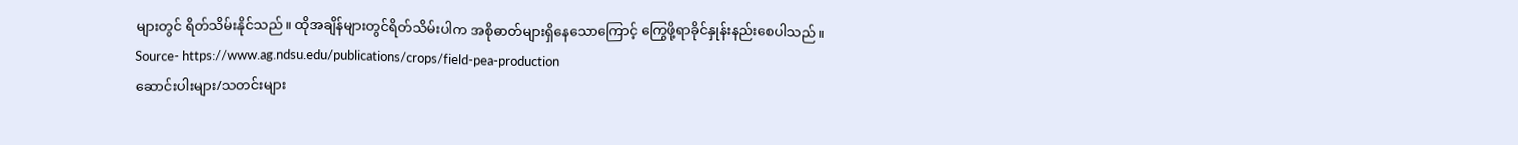များတွင် ရိတ်သိမ်းနိုင်သည်။ ထိုအချိန်များတွင်ရိတ်သိမ်းပါက အစိုဓာတ်များရှိနေသောကြောင့် ကြွေဖို့ရာခိုင်နှုန်းနည်းစေပါသည်။
Source- https://www.ag.ndsu.edu/publications/crops/field-pea-production
ဆောင်းပါးများ/သတင်းများ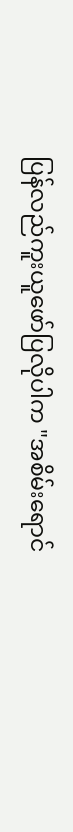ပြန်လည်ကူးယူဖော်ပြလိုပါက "အစိမ်းရောင်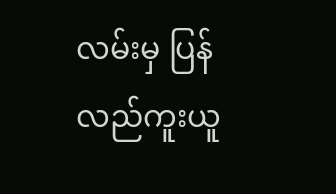လမ်းမှ ပြန်လည်ကူးယူ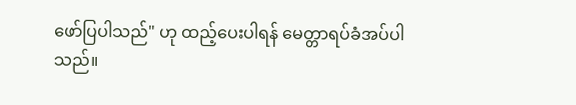ဖော်ပြပါသည်" ဟု ထည့်ပေးပါရန် မေတ္တာရပ်ခံအပ်ပါသည်။